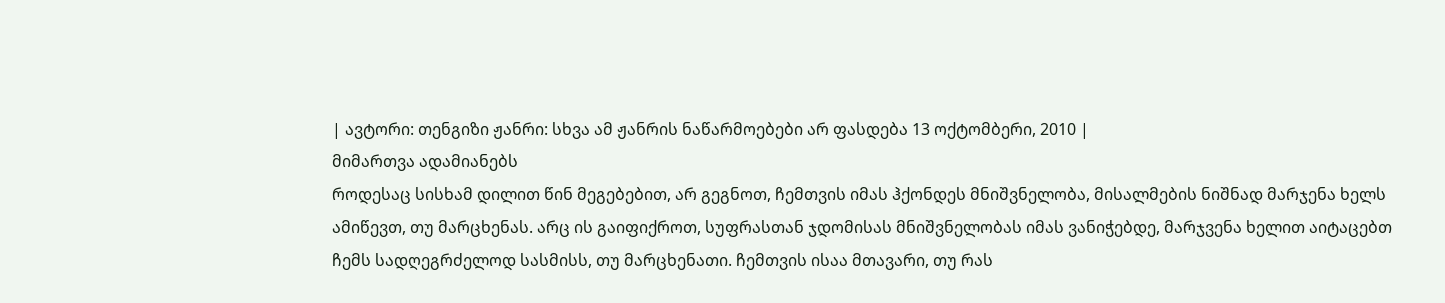| ავტორი: თენგიზი ჟანრი: სხვა ამ ჟანრის ნაწარმოებები არ ფასდება 13 ოქტომბერი, 2010 |
მიმართვა ადამიანებს
როდესაც სისხამ დილით წინ მეგებებით, არ გეგნოთ, ჩემთვის იმას ჰქონდეს მნიშვნელობა, მისალმების ნიშნად მარჯენა ხელს ამიწევთ, თუ მარცხენას. არც ის გაიფიქროთ, სუფრასთან ჯდომისას მნიშვნელობას იმას ვანიჭებდე, მარჯვენა ხელით აიტაცებთ ჩემს სადღეგრძელოდ სასმისს, თუ მარცხენათი. ჩემთვის ისაა მთავარი, თუ რას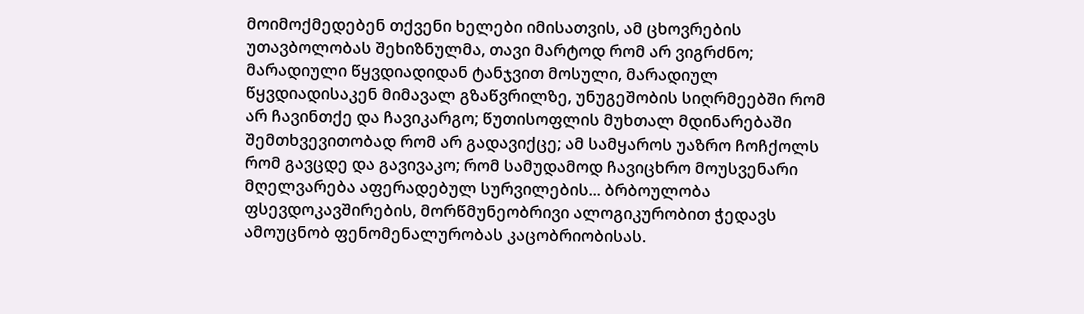მოიმოქმედებენ თქვენი ხელები იმისათვის, ამ ცხოვრების უთავბოლობას შეხიზნულმა, თავი მარტოდ რომ არ ვიგრძნო; მარადიული წყვდიადიდან ტანჯვით მოსული, მარადიულ წყვდიადისაკენ მიმავალ გზაწვრილზე, უნუგეშობის სიღრმეებში რომ არ ჩავინთქე და ჩავიკარგო; წუთისოფლის მუხთალ მდინარებაში შემთხვევითობად რომ არ გადავიქცე; ამ სამყაროს უაზრო ჩოჩქოლს რომ გავცდე და გავივაკო; რომ სამუდამოდ ჩავიცხრო მოუსვენარი მღელვარება აფერადებულ სურვილების... ბრბოულობა ფსევდოკავშირების, მორწმუნეობრივი ალოგიკურობით ჭედავს ამოუცნობ ფენომენალურობას კაცობრიობისას.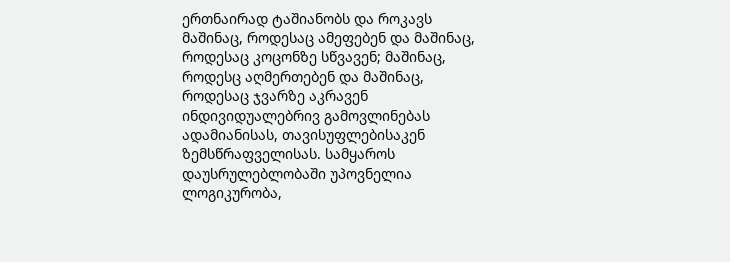ერთნაირად ტაშიანობს და როკავს მაშინაც, როდესაც ამეფებენ და მაშინაც, როდესაც კოცონზე სწვავენ; მაშინაც, როდესც აღმერთებენ და მაშინაც, როდესაც ჯვარზე აკრავენ ინდივიდუალებრივ გამოვლინებას ადამიანისას, თავისუფლებისაკენ ზემსწრაფველისას. სამყაროს დაუსრულებლობაში უპოვნელია ლოგიკურობა,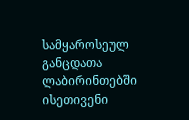სამყაროსეულ განცდათა ლაბირინთებში ისეთივენი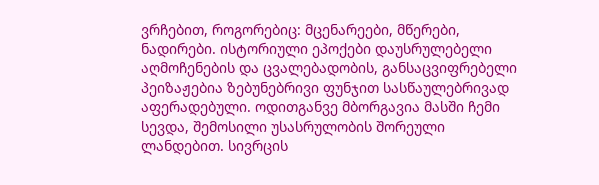ვრჩებით, როგორებიც: მცენარეები, მწერები, ნადირები. ისტორიული ეპოქები დაუსრულებელი აღმოჩენების და ცვალებადობის, განსაცვიფრებელი პეიზაჟებია ზებუნებრივი ფუნჯით სასწაულებრივად აფერადებული. ოდითგანვე მბორგავია მასში ჩემი სევდა, შემოსილი უსასრულობის შორეული ლანდებით. სივრცის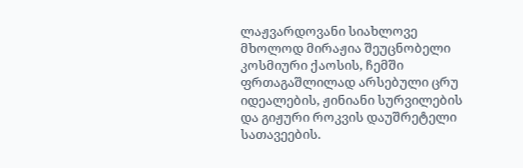ლაჟვარდოვანი სიახლოვე მხოლოდ მირაჟია შეუცნობელი კოსმიური ქაოსის, ჩემში ფრთაგაშლილად არსებული ცრუ იდეალების, ჟინიანი სურვილების და გიჟური როკვის დაუშრეტელი სათავეების.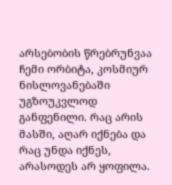არსებობის წრებრუნვაა ჩემი ორბიტა, კოსმიურ ნისლოვანებაში უგზოუკვლოდ განფენილი. რაც არის მასში, აღარ იქნება და რაც უნდა იქნეს, არასოდეს არ ყოფილა.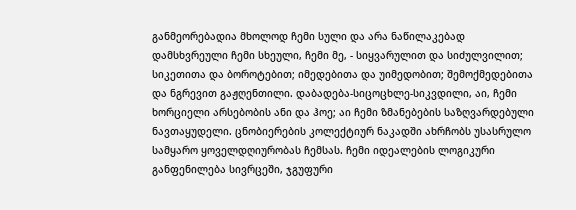განმეორებადია მხოლოდ ჩემი სული და არა ნაწილაკებად დამსხვრეული ჩემი სხეული, ჩემი მე, - სიყვარულით და სიძულვილით; სიკეთითა და ბოროტებით; იმედებითა და უიმედობით; შემოქმედებითა და ნგრევით გაჟღენთილი. დაბადება-სიცოცხლე-სიკვდილი, აი, ჩემი ხორციელი არსებობის ანი და ჰოე; აი ჩემი ზმანებების საზღვარდებული ნავთაყუდელი. ცნობიერების კოლექტიურ ნაკადში ახრჩობს უსასრულო სამყარო ყოველდღიურობას ჩემსას. ჩემი იდეალების ლოგიკური განფენილება სივრცეში, ჯგუფური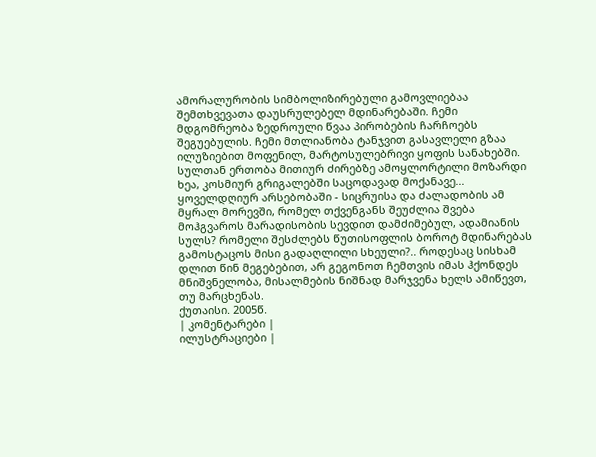ამორალურობის სიმბოლიზირებული გამოვლიებაა შემთხვევათა დაუსრულებელ მდინარებაში. ჩემი მდგომრეობა ზედროული წვაა პირობების ჩარჩოებს შეგუებულის. ჩემი მთლიანობა ტანჯვით გასავლელი გზაა ილუზიებით მოფენილ, მარტოსულებრივი ყოფის სანახებში. სულთან ერთობა მითიურ ძირებზე ამოყლორტილი მოზარდი ხეა, კოსმიურ გრიგალებში საცოდავად მოქანავე... ყოველდღიურ არსებობაში - სიცრუისა და ძალადობის ამ მყრალ მორევში, რომელ თქვენგანს შეუძლია შვება მოჰგვაროს მარადისობის სევდით დამძიმებულ, ადამიანის სულს? რომელი შესძლებს წუთისოფლის ბოროტ მდინარებას გამოსტაცოს მისი გადაღლილი სხეული?.. როდესაც სისხამ დლით წინ მეგებებით, არ გეგონოთ ჩემთვის იმას ჰქონდეს მნიშვნელობა, მისალმების ნიშნად მარჯვენა ხელს ამიწევთ, თუ მარცხენას.
ქუთაისი. 2005წ.
| კომენტარები |
ილუსტრაციები |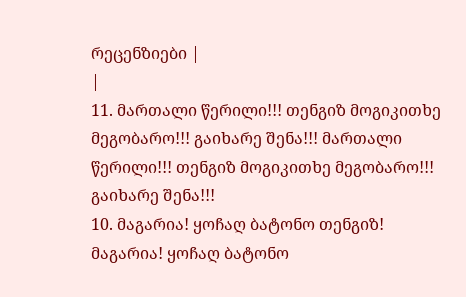რეცენზიები |
|
11. მართალი წერილი!!! თენგიზ მოგიკითხე მეგობარო!!! გაიხარე შენა!!! მართალი წერილი!!! თენგიზ მოგიკითხე მეგობარო!!! გაიხარე შენა!!!
10. მაგარია! ყოჩაღ ბატონო თენგიზ! მაგარია! ყოჩაღ ბატონო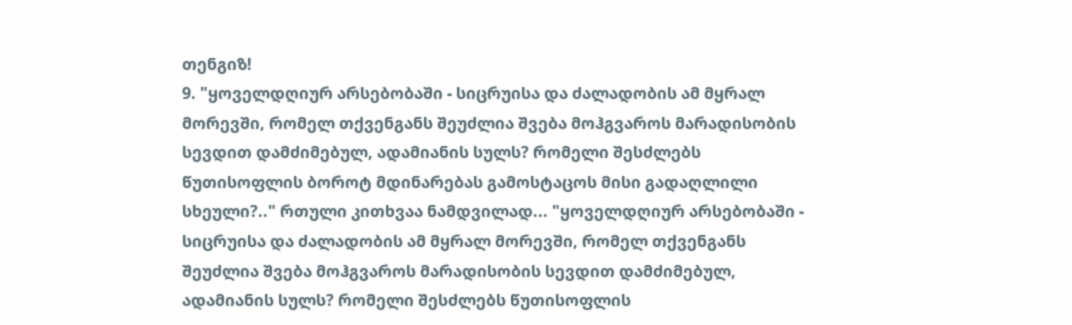თენგიზ!
9. "ყოველდღიურ არსებობაში - სიცრუისა და ძალადობის ამ მყრალ მორევში, რომელ თქვენგანს შეუძლია შვება მოჰგვაროს მარადისობის სევდით დამძიმებულ, ადამიანის სულს? რომელი შესძლებს წუთისოფლის ბოროტ მდინარებას გამოსტაცოს მისი გადაღლილი სხეული?.." რთული კითხვაა ნამდვილად... "ყოველდღიურ არსებობაში - სიცრუისა და ძალადობის ამ მყრალ მორევში, რომელ თქვენგანს შეუძლია შვება მოჰგვაროს მარადისობის სევდით დამძიმებულ, ადამიანის სულს? რომელი შესძლებს წუთისოფლის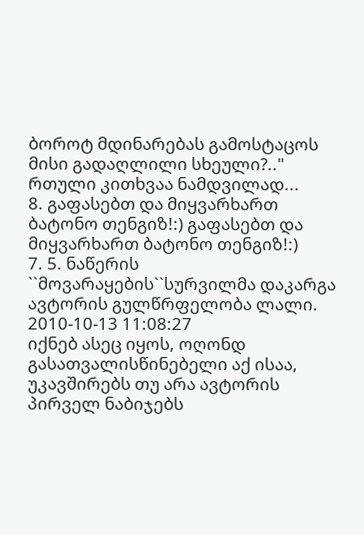ბოროტ მდინარებას გამოსტაცოს მისი გადაღლილი სხეული?.." რთული კითხვაა ნამდვილად...
8. გაფასებთ და მიყვარხართ ბატონო თენგიზ!:) გაფასებთ და მიყვარხართ ბატონო თენგიზ!:)
7. 5. ნაწერის ``მოვარაყების``სურვილმა დაკარგა ავტორის გულწრფელობა ლალი. 2010-10-13 11:08:27
იქნებ ასეც იყოს, ოღონდ გასათვალისწინებელი აქ ისაა, უკავშირებს თუ არა ავტორის პირველ ნაბიჯებს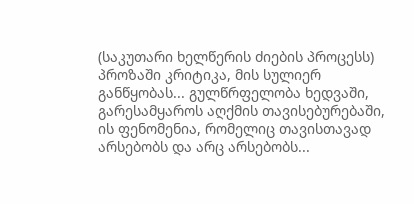(საკუთარი ხელწერის ძიების პროცესს) პროზაში კრიტიკა, მის სულიერ განწყობას... გულწრფელობა ხედვაში, გარესამყაროს აღქმის თავისებურებაში, ის ფენომენია, რომელიც თავისთავად არსებობს და არც არსებობს...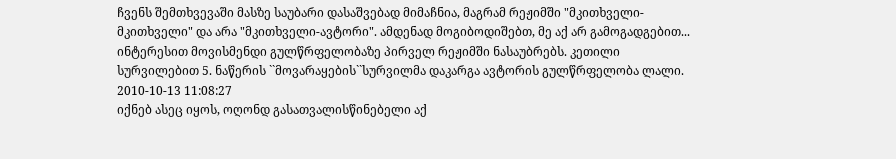ჩვენს შემთხვევაში მასზე საუბარი დასაშვებად მიმაჩნია, მაგრამ რეჟიმში "მკითხველი-მკითხველი" და არა "მკითხველი-ავტორი". ამდენად მოგიბოდიშებთ, მე აქ არ გამოგადგებით... ინტერესით მოვისმენდი გულწრფელობაზე პირველ რეჟიმში ნასაუბრებს. კეთილი სურვილებით 5. ნაწერის ``მოვარაყების``სურვილმა დაკარგა ავტორის გულწრფელობა ლალი. 2010-10-13 11:08:27
იქნებ ასეც იყოს, ოღონდ გასათვალისწინებელი აქ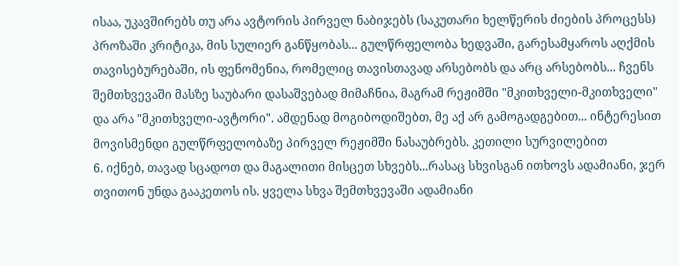ისაა, უკავშირებს თუ არა ავტორის პირველ ნაბიჯებს (საკუთარი ხელწერის ძიების პროცესს) პროზაში კრიტიკა, მის სულიერ განწყობას... გულწრფელობა ხედვაში, გარესამყაროს აღქმის თავისებურებაში, ის ფენომენია, რომელიც თავისთავად არსებობს და არც არსებობს... ჩვენს შემთხვევაში მასზე საუბარი დასაშვებად მიმაჩნია, მაგრამ რეჟიმში "მკითხველი-მკითხველი" და არა "მკითხველი-ავტორი". ამდენად მოგიბოდიშებთ, მე აქ არ გამოგადგებით... ინტერესით მოვისმენდი გულწრფელობაზე პირველ რეჟიმში ნასაუბრებს. კეთილი სურვილებით
6. იქნებ, თავად სცადოთ და მაგალითი მისცეთ სხვებს...რასაც სხვისგან ითხოვს ადამიანი, ჯერ თვითონ უნდა გააკეთოს ის. ყველა სხვა შემთხვევაში ადამიანი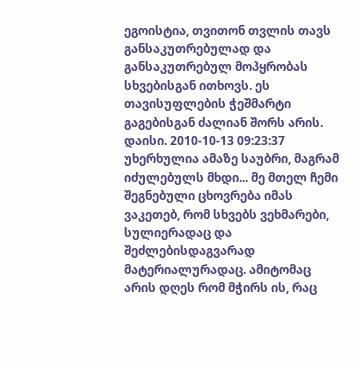ეგოისტია, თვითონ თვლის თავს განსაკუთრებულად და განსაკუთრებულ მოპყრობას სხვებისგან ითხოვს. ეს თავისუფლების ჭეშმარტი გაგებისგან ძალიან შორს არის. დაისი. 2010-10-13 09:23:37
უხერხულია ამაზე საუბრი, მაგრამ იძულებულს მხდი... მე მთელ ჩემი შეგნებული ცხოვრება იმას ვაკეთებ, რომ სხვებს ვეხმარები, სულიერადაც და შეძლებისდაგვარად მატერიალურადაც. ამიტომაც არის დღეს რომ მჭირს ის, რაც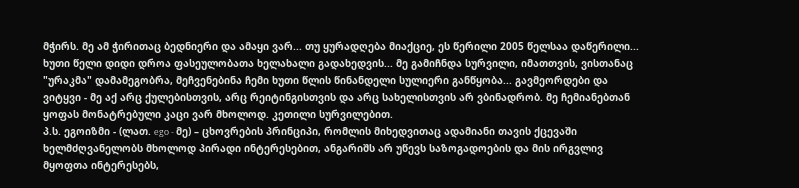მჭირს. მე ამ ჭირითაც ბედნიერი და ამაყი ვარ... თუ ყურადღება მიაქციე, ეს წერილი 2005 წელსაა დაწერილი... ხუთი წელი დიდი დროა ფასეულობათა ხელახალი გადახედვის... მე გამიჩნდა სურვილი, იმათთვის, ვისთანაც "ურაკმა" დამამეგობრა, მეჩვენებინა ჩემი ხუთი წლის წინანდელი სულიერი განწყობა... გავმეორდები და ვიტყვი - მე აქ არც ქულებისთვის, არც რეიტინგისთვის და არც სახელისთვის არ ვბინადრობ. მე ჩემიანებთან ყოფას მონატრებული კაცი ვარ მხოლოდ. კეთილი სურვილებით.
პ.ს. ეგოიზმი - (ლათ. ego - მე) – ცხოვრების პრინციპი, რომლის მიხედვითაც ადამიანი თავის ქცევაში ხელმძღვანელობს მხოლოდ პირადი ინტერესებით, ანგარიშს არ უწევს საზოგადოების და მის ირგვლივ მყოფთა ინტერესებს,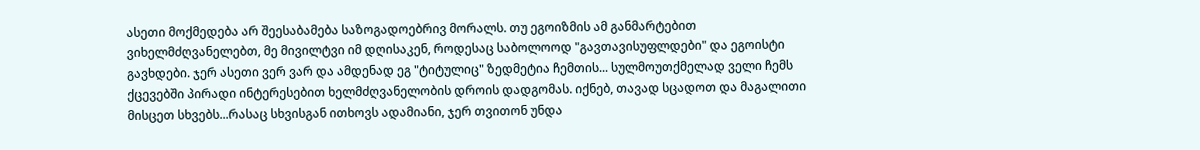ასეთი მოქმედება არ შეესაბამება საზოგადოებრივ მორალს. თუ ეგოიზმის ამ განმარტებით ვიხელმძღვანელებთ, მე მივილტვი იმ დღისაკენ, როდესაც საბოლოოდ "გავთავისუფლდები" და ეგოისტი გავხდები. ჯერ ასეთი ვერ ვარ და ამდენად ეგ "ტიტულიც" ზედმეტია ჩემთის... სულმოუთქმელად ველი ჩემს ქცევებში პირადი ინტერესებით ხელმძღვანელობის დროის დადგომას. იქნებ, თავად სცადოთ და მაგალითი მისცეთ სხვებს...რასაც სხვისგან ითხოვს ადამიანი, ჯერ თვითონ უნდა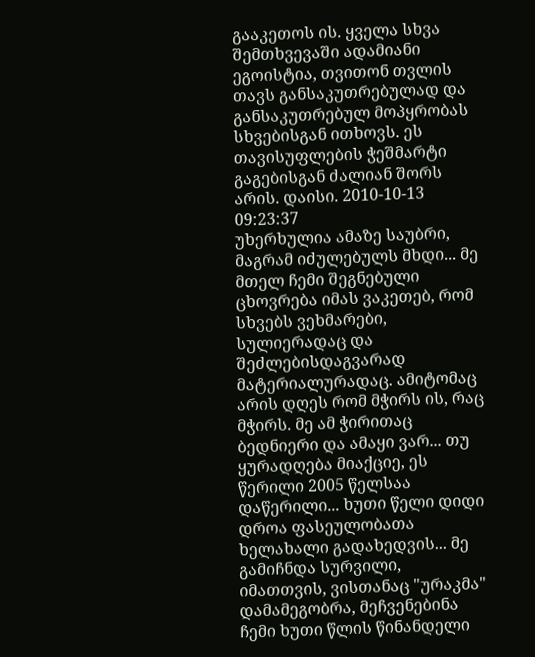გააკეთოს ის. ყველა სხვა შემთხვევაში ადამიანი ეგოისტია, თვითონ თვლის თავს განსაკუთრებულად და განსაკუთრებულ მოპყრობას სხვებისგან ითხოვს. ეს თავისუფლების ჭეშმარტი გაგებისგან ძალიან შორს არის. დაისი. 2010-10-13 09:23:37
უხერხულია ამაზე საუბრი, მაგრამ იძულებულს მხდი... მე მთელ ჩემი შეგნებული ცხოვრება იმას ვაკეთებ, რომ სხვებს ვეხმარები, სულიერადაც და შეძლებისდაგვარად მატერიალურადაც. ამიტომაც არის დღეს რომ მჭირს ის, რაც მჭირს. მე ამ ჭირითაც ბედნიერი და ამაყი ვარ... თუ ყურადღება მიაქციე, ეს წერილი 2005 წელსაა დაწერილი... ხუთი წელი დიდი დროა ფასეულობათა ხელახალი გადახედვის... მე გამიჩნდა სურვილი, იმათთვის, ვისთანაც "ურაკმა" დამამეგობრა, მეჩვენებინა ჩემი ხუთი წლის წინანდელი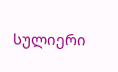სულიერი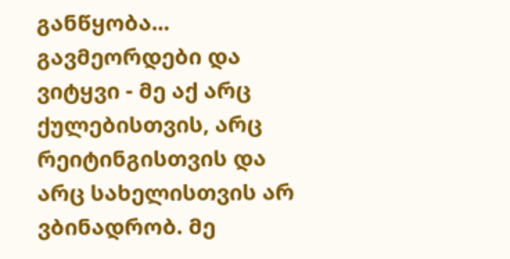განწყობა... გავმეორდები და ვიტყვი - მე აქ არც ქულებისთვის, არც რეიტინგისთვის და არც სახელისთვის არ ვბინადრობ. მე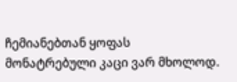ჩემიანებთან ყოფას მონატრებული კაცი ვარ მხოლოდ.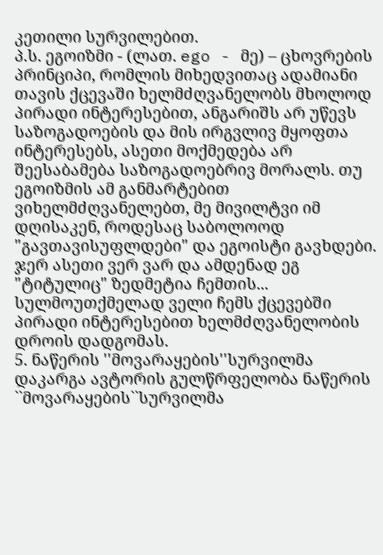კეთილი სურვილებით.
პ.ს. ეგოიზმი - (ლათ. ego - მე) – ცხოვრების პრინციპი, რომლის მიხედვითაც ადამიანი თავის ქცევაში ხელმძღვანელობს მხოლოდ პირადი ინტერესებით, ანგარიშს არ უწევს საზოგადოების და მის ირგვლივ მყოფთა ინტერესებს, ასეთი მოქმედება არ შეესაბამება საზოგადოებრივ მორალს. თუ ეგოიზმის ამ განმარტებით ვიხელმძღვანელებთ, მე მივილტვი იმ დღისაკენ, როდესაც საბოლოოდ "გავთავისუფლდები" და ეგოისტი გავხდები. ჯერ ასეთი ვერ ვარ და ამდენად ეგ "ტიტულიც" ზედმეტია ჩემთის... სულმოუთქმელად ველი ჩემს ქცევებში პირადი ინტერესებით ხელმძღვანელობის დროის დადგომას.
5. ნაწერის ''მოვარაყების''სურვილმა დაკარგა ავტორის გულწრფელობა ნაწერის ``მოვარაყების``სურვილმა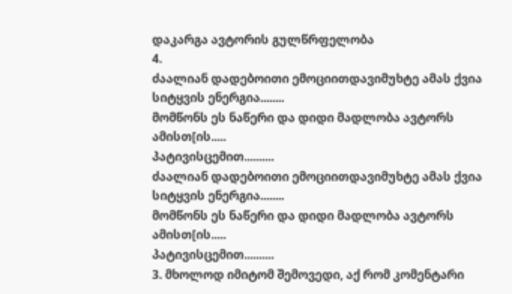დაკარგა ავტორის გულწრფელობა
4.
ძაალიან დადებოითი ემოციითდავიმუხტე ამას ქვია სიტყვის ენერგია........
მომწონს ეს ნაწერი და დიდი მადლობა ავტორს ამისთ[ის.....
პატივისცემით..........
ძაალიან დადებოითი ემოციითდავიმუხტე ამას ქვია სიტყვის ენერგია........
მომწონს ეს ნაწერი და დიდი მადლობა ავტორს ამისთ[ის.....
პატივისცემით..........
3. მხოლოდ იმიტომ შემოვედი, აქ რომ კომენტარი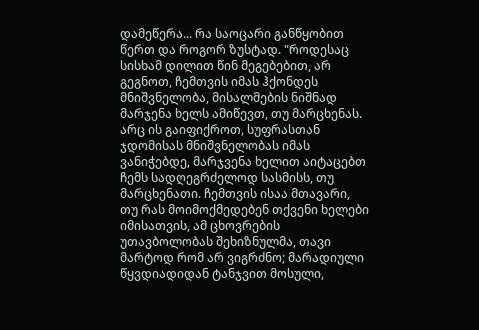დამეწერა... რა საოცარი განწყობით წერთ და როგორ ზუსტად. "როდესაც სისხამ დილით წინ მეგებებით, არ გეგნოთ, ჩემთვის იმას ჰქონდეს მნიშვნელობა, მისალმების ნიშნად მარჯენა ხელს ამიწევთ, თუ მარცხენას. არც ის გაიფიქროთ, სუფრასთან ჯდომისას მნიშვნელობას იმას ვანიჭებდე, მარჯვენა ხელით აიტაცებთ ჩემს სადღეგრძელოდ სასმისს, თუ მარცხენათი. ჩემთვის ისაა მთავარი, თუ რას მოიმოქმედებენ თქვენი ხელები იმისათვის, ამ ცხოვრების უთავბოლობას შეხიზნულმა, თავი მარტოდ რომ არ ვიგრძნო; მარადიული წყვდიადიდან ტანჯვით მოსული,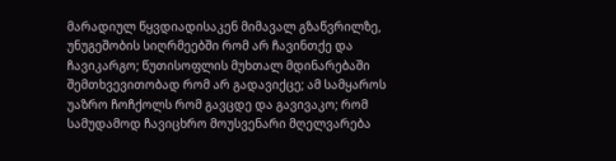მარადიულ წყვდიადისაკენ მიმავალ გზაწვრილზე, უნუგეშობის სიღრმეებში რომ არ ჩავინთქე და ჩავიკარგო; წუთისოფლის მუხთალ მდინარებაში შემთხვევითობად რომ არ გადავიქცე; ამ სამყაროს უაზრო ჩოჩქოლს რომ გავცდე და გავივაკო; რომ სამუდამოდ ჩავიცხრო მოუსვენარი მღელვარება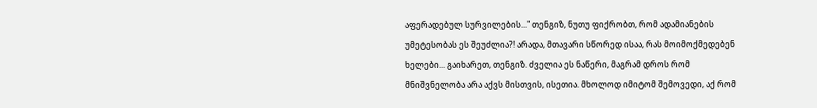აფერადებულ სურვილების..." თენგიზ, ნუთუ ფიქრობთ, რომ ადამიანების უმეტესობას ეს შეუძლია?! არადა, მთავარი სწორედ ისაა, რას მოიმოქმედებენ ხელები... გაიხარეთ, თენგიზ. ძველია ეს ნაწერი, მაგრამ დროს რომ მნიშვნელობა არა აქვს მისთვის, ისეთია. მხოლოდ იმიტომ შემოვედი, აქ რომ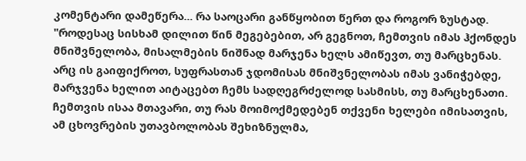კომენტარი დამეწერა... რა საოცარი განწყობით წერთ და როგორ ზუსტად. "როდესაც სისხამ დილით წინ მეგებებით, არ გეგნოთ, ჩემთვის იმას ჰქონდეს მნიშვნელობა, მისალმების ნიშნად მარჯენა ხელს ამიწევთ, თუ მარცხენას. არც ის გაიფიქროთ, სუფრასთან ჯდომისას მნიშვნელობას იმას ვანიჭებდე, მარჯვენა ხელით აიტაცებთ ჩემს სადღეგრძელოდ სასმისს, თუ მარცხენათი. ჩემთვის ისაა მთავარი, თუ რას მოიმოქმედებენ თქვენი ხელები იმისათვის, ამ ცხოვრების უთავბოლობას შეხიზნულმა,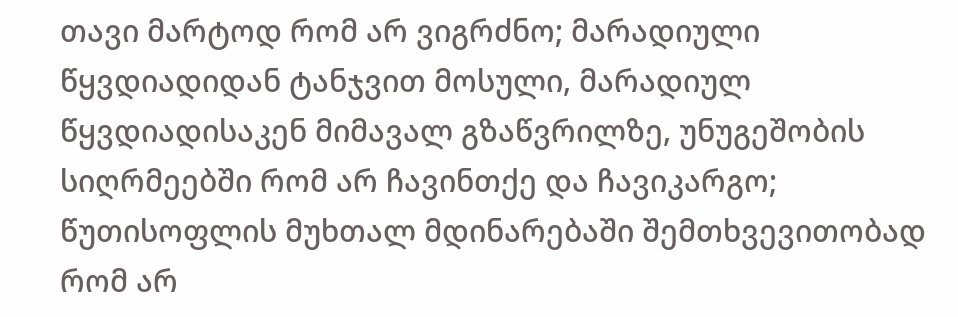თავი მარტოდ რომ არ ვიგრძნო; მარადიული წყვდიადიდან ტანჯვით მოსული, მარადიულ წყვდიადისაკენ მიმავალ გზაწვრილზე, უნუგეშობის სიღრმეებში რომ არ ჩავინთქე და ჩავიკარგო; წუთისოფლის მუხთალ მდინარებაში შემთხვევითობად რომ არ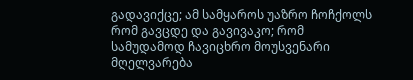გადავიქცე; ამ სამყაროს უაზრო ჩოჩქოლს რომ გავცდე და გავივაკო; რომ სამუდამოდ ჩავიცხრო მოუსვენარი მღელვარება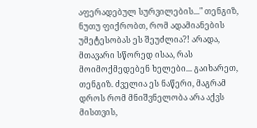აფერადებულ სურვილების..." თენგიზ, ნუთუ ფიქრობთ, რომ ადამიანების უმეტესობას ეს შეუძლია?! არადა, მთავარი სწორედ ისაა, რას მოიმოქმედებენ ხელები... გაიხარეთ, თენგიზ. ძველია ეს ნაწერი, მაგრამ დროს რომ მნიშვნელობა არა აქვს მისთვის,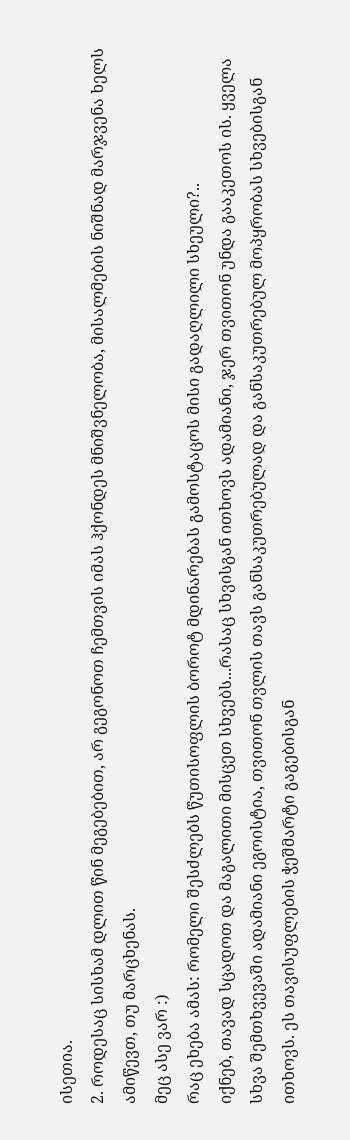ისეთია.
2. როდესაც სისხამ დლით წინ მეგებებით, არ გეგონოთ ჩემთვის იმას ჰქონდეს მნიშვნელობა, მისალმების ნიშნად მარჯვენა ხელს ამიწევთ, თუ მარცხენას.
მეც ასე ვარ :)
რაც ეხება ამას: რომელი შესძლებს წუთისოფლის ბოროტ მდინარებას გამოსტაცოს მისი გადაღლილი სხეული?..
იქნებ, თავად სცადოთ და მაგალითი მისცეთ სხვებს...რასაც სხვისგან ითხოვს ადამიანი, ჯერ თვითონ უნდა გააკეთოს ის. ყველა სხვა შემთხვევაში ადამიანი ეგოისტია, თვითონ თვლის თავს განსაკუთრებულად და განსაკუთრებულ მოპყრობას სხვებისგან ითხოვს. ეს თავისუფლების ჭეშმარტი გაგებისგან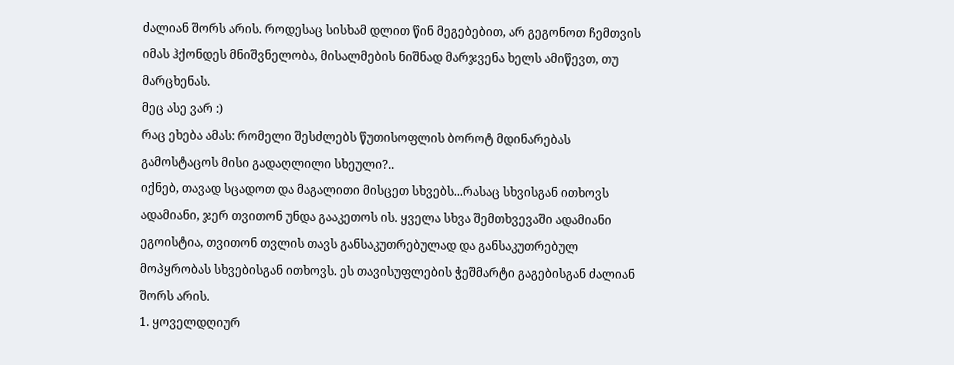ძალიან შორს არის. როდესაც სისხამ დლით წინ მეგებებით, არ გეგონოთ ჩემთვის იმას ჰქონდეს მნიშვნელობა, მისალმების ნიშნად მარჯვენა ხელს ამიწევთ, თუ მარცხენას.
მეც ასე ვარ :)
რაც ეხება ამას: რომელი შესძლებს წუთისოფლის ბოროტ მდინარებას გამოსტაცოს მისი გადაღლილი სხეული?..
იქნებ, თავად სცადოთ და მაგალითი მისცეთ სხვებს...რასაც სხვისგან ითხოვს ადამიანი, ჯერ თვითონ უნდა გააკეთოს ის. ყველა სხვა შემთხვევაში ადამიანი ეგოისტია, თვითონ თვლის თავს განსაკუთრებულად და განსაკუთრებულ მოპყრობას სხვებისგან ითხოვს. ეს თავისუფლების ჭეშმარტი გაგებისგან ძალიან შორს არის.
1. ყოველდღიურ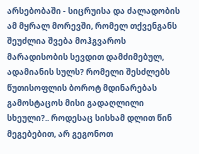არსებობაში - სიცრუისა და ძალადობის ამ მყრალ მორევში, რომელ თქვენგანს შეუძლია შვება მოჰგვაროს მარადისობის სევდით დამძიმებულ, ადამიანის სულს? რომელი შესძლებს წუთისოფლის ბოროტ მდინარებას გამოსტაცოს მისი გადაღლილი სხეული?.. როდესაც სისხამ დლით წინ მეგებებით, არ გეგონოთ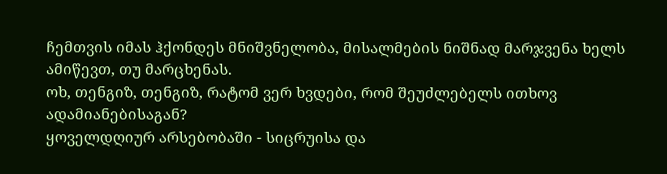ჩემთვის იმას ჰქონდეს მნიშვნელობა, მისალმების ნიშნად მარჯვენა ხელს ამიწევთ, თუ მარცხენას.
ოხ, თენგიზ, თენგიზ, რატომ ვერ ხვდები, რომ შეუძლებელს ითხოვ ადამიანებისაგან?
ყოველდღიურ არსებობაში - სიცრუისა და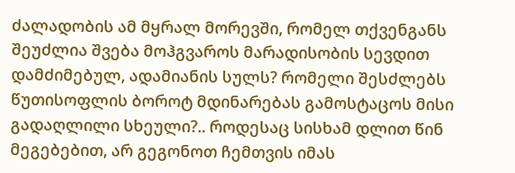ძალადობის ამ მყრალ მორევში, რომელ თქვენგანს შეუძლია შვება მოჰგვაროს მარადისობის სევდით დამძიმებულ, ადამიანის სულს? რომელი შესძლებს წუთისოფლის ბოროტ მდინარებას გამოსტაცოს მისი გადაღლილი სხეული?.. როდესაც სისხამ დლით წინ მეგებებით, არ გეგონოთ ჩემთვის იმას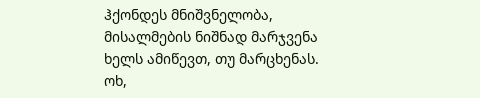ჰქონდეს მნიშვნელობა, მისალმების ნიშნად მარჯვენა ხელს ამიწევთ, თუ მარცხენას.
ოხ,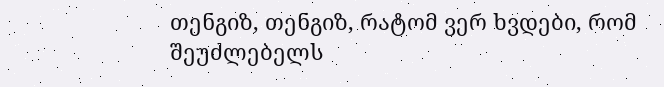თენგიზ, თენგიზ, რატომ ვერ ხვდები, რომ შეუძლებელს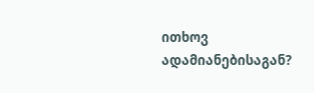ითხოვ ადამიანებისაგან?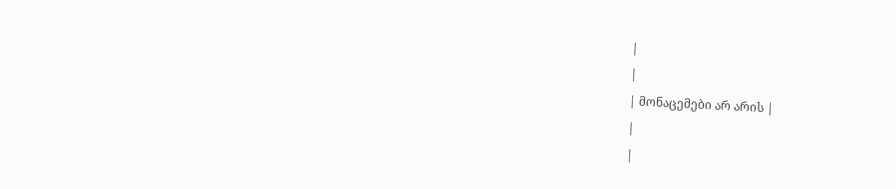|
|
| მონაცემები არ არის |
|
|